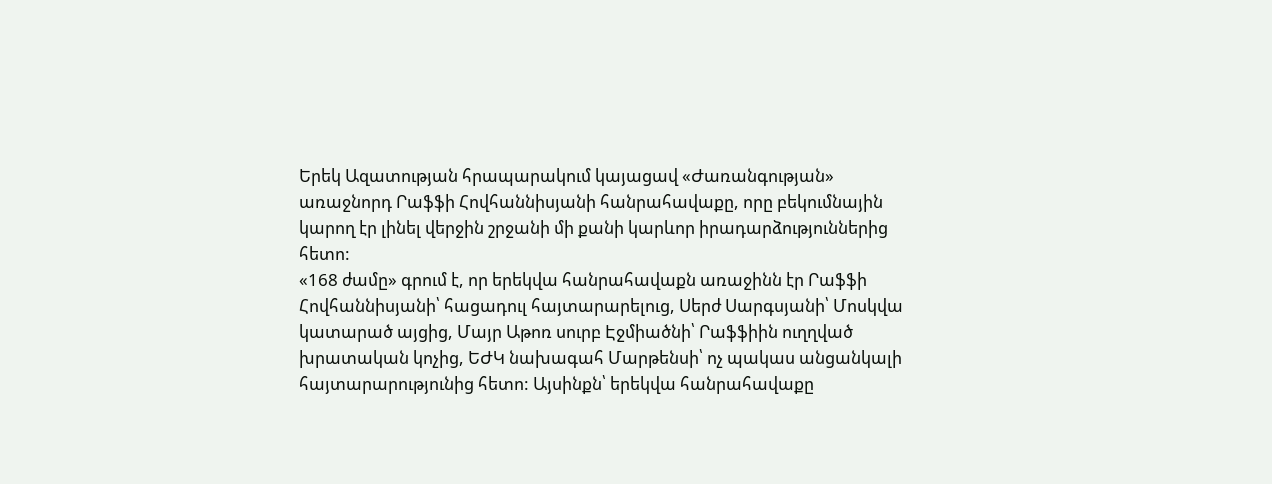Երեկ Ազատության հրապարակում կայացավ «Ժառանգության» առաջնորդ Րաֆֆի Հովհաննիսյանի հանրահավաքը, որը բեկումնային կարող էր լինել վերջին շրջանի մի քանի կարևոր իրադարձություններից հետո:
«168 ժամը» գրում է, որ երեկվա հանրահավաքն առաջինն էր Րաֆֆի Հովհաննիսյանի՝ հացադուլ հայտարարելուց, Սերժ Սարգսյանի՝ Մոսկվա կատարած այցից, Մայր Աթոռ սուրբ Էջմիածնի՝ Րաֆֆիին ուղղված խրատական կոչից, ԵԺԿ նախագահ Մարթենսի՝ ոչ պակաս անցանկալի հայտարարությունից հետո: Այսինքն՝ երեկվա հանրահավաքը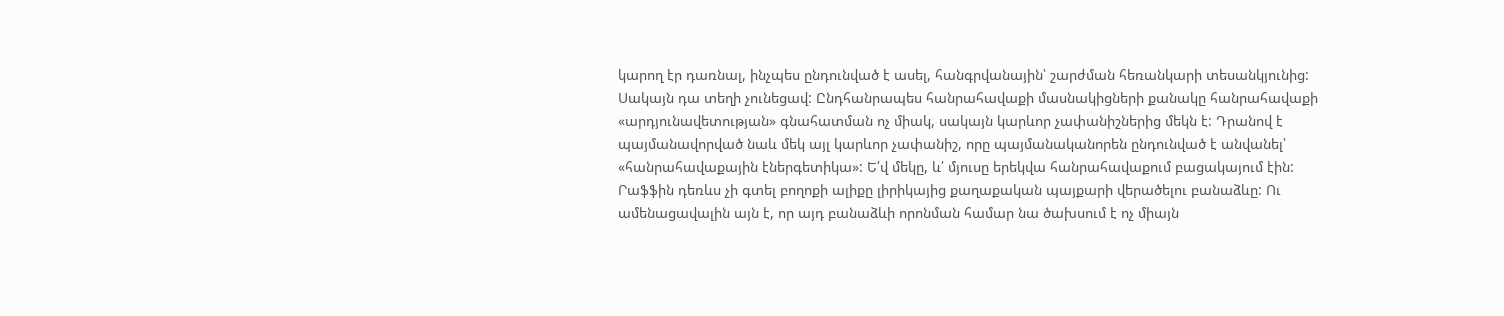կարող էր դառնալ, ինչպես ընդունված է ասել, հանգրվանային՝ շարժման հեռանկարի տեսանկյունից: Սակայն դա տեղի չունեցավ: Ընդհանրապես հանրահավաքի մասնակիցների քանակը հանրահավաքի «արդյունավետության» գնահատման ոչ միակ, սակայն կարևոր չափանիշներից մեկն է: Դրանով է պայմանավորված նաև մեկ այլ կարևոր չափանիշ, որը պայմանականորեն ընդունված է անվանել՝ «հանրահավաքային էներգետիկա»: Ե՛վ մեկը, և՛ մյուսը երեկվա հանրահավաքում բացակայում էին:
Րաֆֆին դեռևս չի գտել բողոքի ալիքը լիրիկայից քաղաքական պայքարի վերածելու բանաձևը: Ու ամենացավալին այն է, որ այդ բանաձևի որոնման համար նա ծախսում է ոչ միայն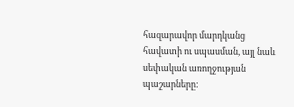հազարավոր մարդկանց հավատի ու սպասման, այլ նաև սեփական առողջության պաշարները: